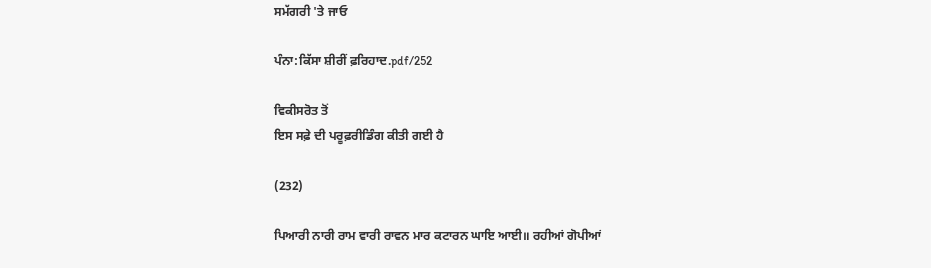ਸਮੱਗਰੀ 'ਤੇ ਜਾਓ

ਪੰਨਾ:ਕਿੱਸਾ ਸ਼ੀਰੀਂ ਫ਼ਰਿਹਾਦ.pdf/252

ਵਿਕੀਸਰੋਤ ਤੋਂ
ਇਸ ਸਫ਼ੇ ਦੀ ਪਰੂਫ਼ਰੀਡਿੰਗ ਕੀਤੀ ਗਈ ਹੈ

(232)

ਪਿਆਰੀ ਨਾਰੀ ਰਾਮ ਵਾਰੀ ਰਾਵਨ ਮਾਰ ਕਟਾਰਨ ਘਾਇ ਆਈ॥ ਰਹੀਆਂ ਗੋਪੀਆਂ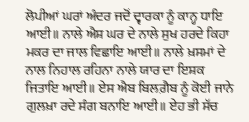ਲੋਪੀਆਂ ਘਰਾਂ ਅੰਦਰ ਜਦੋਂ ਦ੍ਵਾਰਕਾ ਨੂੰ ਕਾਨ੍ਹ ਧਾਇ ਆਈ॥ ਨਾਲੇ ਐਸ਼ ਘਰ ਦੇ ਨਾਲੇ ਸੁਖ ਹਰਦੇ ਕਿਹਾ ਮਕਰ ਦਾ ਜਾਲ ਵਿਛਾਇ ਆਈ॥ ਨਾਲੇ ਖ਼ਸਮਾਂ ਦੇ ਨਾਲ ਨਿਹਾਲ ਰਹਿਨਾ ਨਾਲੇ ਯਾਰ ਦਾ ਇਸ਼ਕ ਜਿਤਾਇ ਆਈ॥ ਏਸ ਐਬ ਬਿਲਗ਼ੈਬ ਨੂੰ ਕੋਈ ਜਾਨੇ ਗੁਲਖ਼ਾ ਰਦੇ ਸੰਗ ਬਨਾਇ ਆਈ॥ ਏਹ ਭੀ ਸੱਚ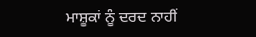ਮਾਸ਼ੂਕਾਂ ਨੂੰ ਦਰਦ ਨਾਹੀਂ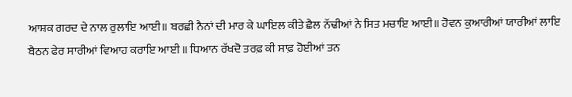ਆਸ਼ਕ ਗਰਦ ਦੇ ਨਾਲ ਰੁਲਾਇ ਆਈ॥ ਬਰਛੀ ਨੈਨਾਂ ਦੀ ਮਾਰ ਕੇ ਘਾਇਲ ਕੀਤੇ ਛੈਲ ਨੱਢੀਆਂ ਨੇ ਸਿਤ ਮਚਾਇ ਆਈ॥ ਹੋਵਨ ਕੁਆਰੀਆਂ ਯਾਰੀਆਂ ਲਾਇ ਬੈਠਨ ਫੇਰ ਸਾਰੀਆਂ ਵਿਆਹ ਕਰਾਇ ਆਈ ॥ ਧਿਆਨ ਰੱਖਦੋ ਤਰਫ਼ ਕੀ ਸਾਫ਼ ਹੋਈਆਂ ਤਨ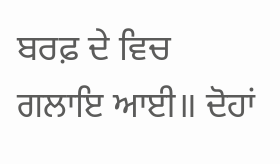ਬਰਫ਼ ਦੇ ਵਿਚ ਗਲਾਇ ਆਈ॥ ਦੋਹਾਂ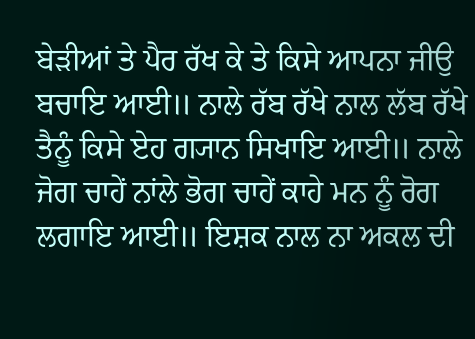ਬੇੜੀਆਂ ਤੇ ਪੈਰ ਰੱਖ ਕੇ ਤੇ ਕਿਸੇ ਆਪਨਾ ਜੀਉ ਬਚਾਇ ਆਈ॥ ਨਾਲੇ ਰੱਬ ਰੱਖੇ ਨਾਲ ਲੱਬ ਰੱਖੇ ਤੈਨੂੰ ਕਿਸੇ ਏਹ ਗ੍ਯਾਨ ਸਿਖਾਇ ਆਈ॥ ਨਾਲੇ ਜੋਗ ਚਾਹੇਂ ਨਾਂਲੇ ਭੋਗ ਚਾਹੇਂ ਕਾਹੇ ਮਨ ਨੂੰ ਰੋਗ ਲਗਾਇ ਆਈ॥ ਇਸ਼ਕ ਨਾਲ ਨਾ ਅਕਲ ਦੀ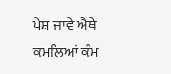ਪੇਸ਼ ਜਾਵੇ ਐਥੇ ਕਮਲਿਆਂ ਕੰਮ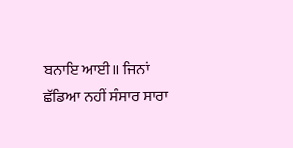ਬਨਾਇ ਆਈ॥ ਜਿਨਾਂ ਛੱਡਿਆ ਨਹੀਂ ਸੰਸਾਰ ਸਾਰਾ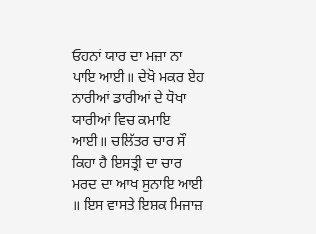ਓਹਨਾਂ ਯਾਰ ਦਾ ਮਜ਼ਾ ਨਾ ਪਾਇ ਆਈ॥ ਦੇਖੋ ਮਕਰ ਏਹ ਨਾਰੀਆਂ ਡਾਰੀਆਂ ਦੇ ਧੋਖਾ ਯਾਰੀਆਂ ਵਿਚ ਕਮਾਇ ਆਈ॥ ਚਲਿੱਤਰ ਚਾਰ ਸੌ ਕਿਹਾ ਹੈ ਇਸਤ੍ਰੀ ਦਾ ਚਾਰ ਮਰਦ ਦਾ ਆਖ ਸੁਨਾਇ ਆਈ ॥ ਇਸ ਵਾਸਤੇ ਇਸ਼ਕ ਮਿਜਾਜ਼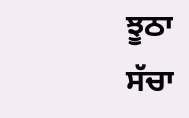ਝੂਠਾ ਸੱਚਾ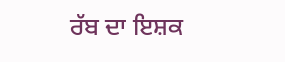ਰੱਬ ਦਾ ਇਸ਼ਕ